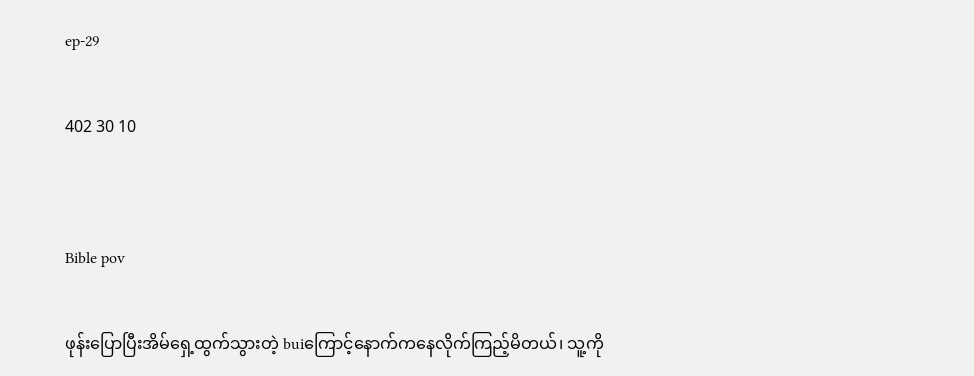ep-29

402 30 10


Bible pov

ဖုန်းပြောပြီးအိမ်ရှေ့ထွက်သွားတဲ့ buiကြောင့်နောက်ကနေလိုက်ကြည့်မိတယ်၊ သူ့ကို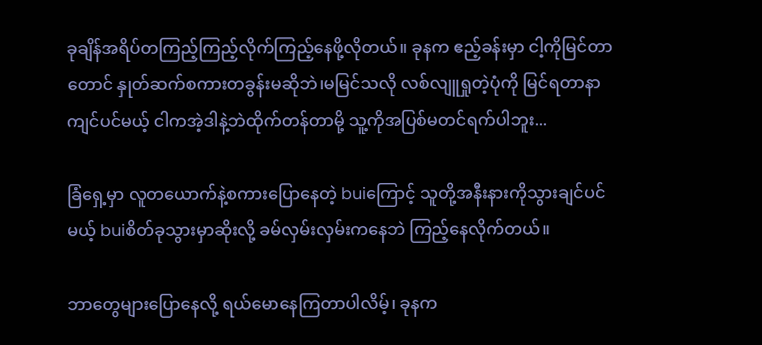ခုချိန်အရိပ်တကြည့်ကြည့်လိုက်ကြည့်နေဖို့လိုတယ်။ ခုနက ဧည့်ခန်းမှာ ငါ့ကိုမြင်တာတောင် နှုတ်ဆက်စကားတခွန်းမဆိုဘဲ၊မမြင်သလို လစ်လျူရှုတဲ့ပုံကို မြင်ရတာနာကျင်ပင်မယ့် ငါကအဲ့ဒါနဲ့ဘဲထိုက်တန်တာမို့ သူ့ကိုအပြစ်မတင်ရက်ပါဘူး...

ခြံရှေ့မှာ လူတယောက်နဲ့စကားပြောနေတဲ့ buiကြောင့် သူတို့အနီးနားကိုသွားချင်ပင်မယ့် buiစိတ်ခုသွားမှာဆိုးလို့ ခမ်လှမ်းလှမ်းကနေဘဲ ကြည့်နေလိုက်တယ်။

ဘာတွေများပြောနေလို့ ရယ်မောနေကြတာပါလိမ့်၊ ခုနက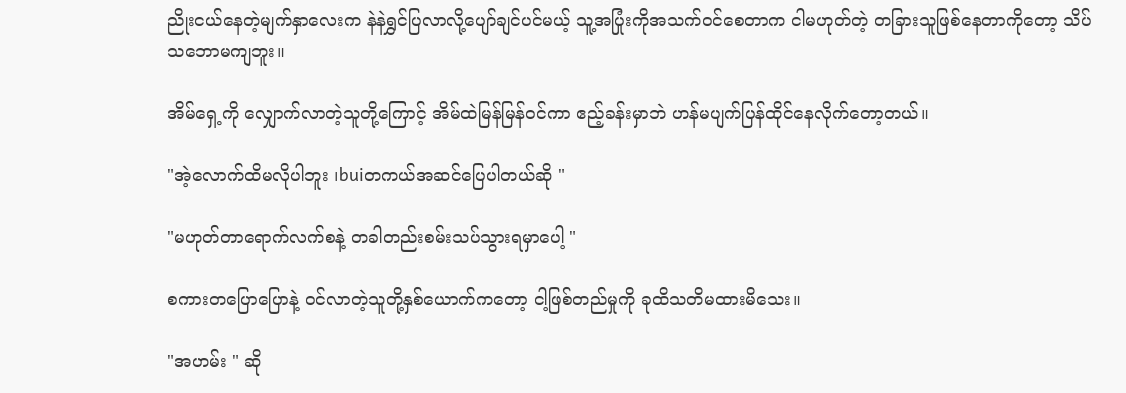ညိုးငယ်နေတဲ့မျက်နှာလေးက နဲနဲရွှင်ပြလာလို့ပျော်ချင်ပင်မယ့် သူ့အပြုံးကိုအသက်ဝင်စေတာက ငါမဟုတ်တဲ့ တခြားသူဖြစ်နေတာကိုတော့ သိပ်သဘောမကျဘူး။

အိမ်ရှေ့ကို လျှောက်လာတဲ့သူတို့ကြောင့် အိမ်ထဲမြန်မြန်ဝင်ကာ ဧည့်ခန်းမှာဘဲ ဟန်မပျက်ပြန်ထိုင်နေလိုက်တော့တယ်။

"အဲ့လောက်ထိမလိုပါဘူး ၊buiတကယ်အဆင်ပြေပါတယ်ဆို "

"မဟုတ်တာရောက်လက်စနဲ့ တခါတည်းစမ်းသပ်သွားရမှာပေါ့ "

စကားတပြောပြောနဲ့ ဝင်လာတဲ့သူတို့နှစ်ယောက်ကတော့ ငါ့ဖြစ်တည်မှုကို ခုထိသတိမထားမိသေး။

"အဟမ်း " ဆို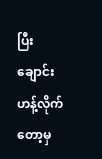ပြီး ချောင်းဟန့်လိုက်တော့မှ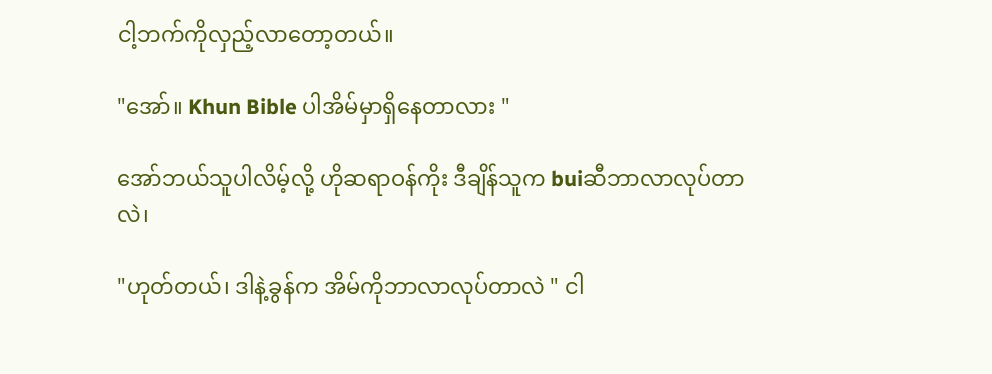ငါ့ဘက်ကိုလှည့်လာတော့တယ်။

"အော်။ Khun Bible ပါအိမ်မှာရှိနေတာလား "

အော်ဘယ်သူပါလိမ့်လို့ ဟိုဆရာဝန်ကိုး ဒီချိန်သူက buiဆီဘာလာလုပ်တာလဲ၊

"ဟုတ်တယ်၊ ဒါနဲ့ခွန်က အိမ်ကိုဘာလာလုပ်တာလဲ " ငါ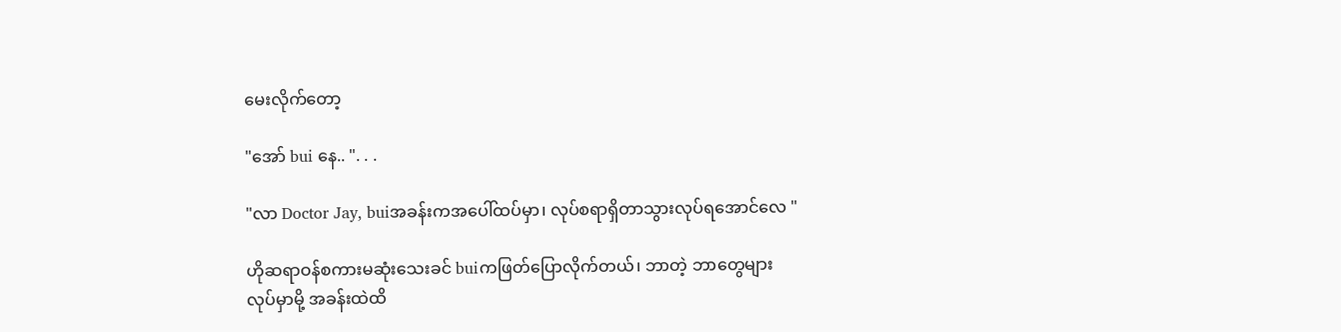မေးလိုက်တော့

"အော် bui နေ.. ". . .

"လာ Doctor Jay, buiအခန်းကအပေါ်ထပ်မှာ၊ လုပ်စရာရှိတာသွားလုပ်ရအောင်လေ "

ဟိုဆရာဝန်စကားမဆုံးသေးခင် buiကဖြတ်ပြောလိုက်တယ်၊ ဘာတဲ့ ဘာတွေများလုပ်မှာမို့ အခန်းထဲထိ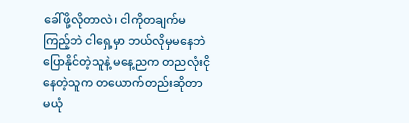ခေါ်ဖို့လိုတာလဲ၊ ငါကိုတချက်မကြည့်ဘဲ ငါရှေ့မှာ ဘယ်လိုမှမနေဘဲပြောနိုင်တဲ့သူနဲ့ မနေ့ညက တညလုံးငိုနေတဲ့သူက တယောက်တည်းဆိုတာ မယုံ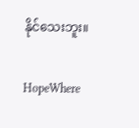နိုင်သေးဘူး။

HopeWhere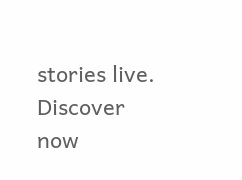stories live. Discover now